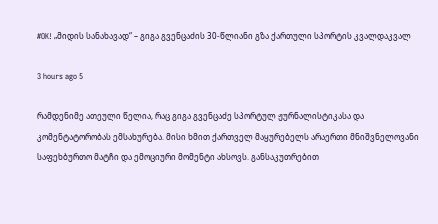#OK! „მიდის სანახავად“ – გიგა გვენცაძის 30-წლიანი გზა ქართული სპორტის კვალდაკვალ

3 hours ago 5

რამდენიმე ათეული წელია, რაც გიგა გვენცაძე სპორტულ ჟურნალისტიკასა და კომენტატორობას ემსახურება. მისი ხმით ქართველ მაყურებელს არაერთი მნიშვნელოვანი საფეხბურთო მატჩი და ემოციური მომენტი ახსოვს. განსაკუთრებით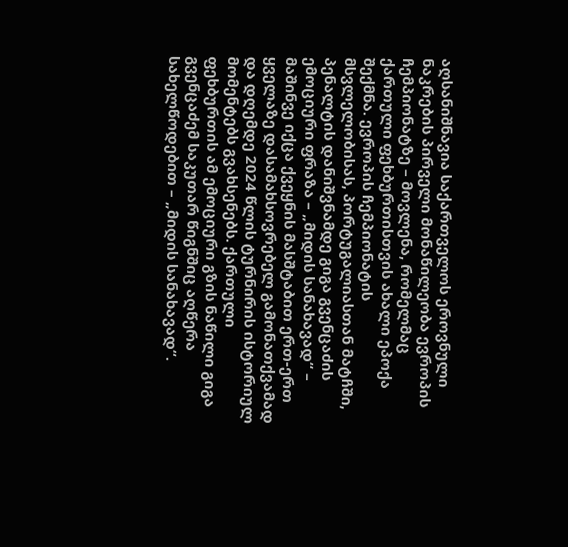აღსანიშნავია საქართველოს ეროვნული ნაკრების პირველი მონაწილეობა ევროპის ჩემპიონატზე – მოვლენა, რომელმაც ქართული ფეხბურთისთვის ახალი ეპოქა შექმნა. ევროპის ჩემპიონატის მსვლელობისას, პორტუგალიასთან მატჩში, პენალტის დანიშვნამდე გიგა გვენცაძის ემოციური ფრაზა – „მიდის სანახავად“ – მაშინვე იქცა ქვეყნის მასშტაბით ერთ-ერთ ყველაზე დასამახსოვრებელ გამონათქვამად და დღემდე 2024 წლის ტურნირის ისტორიულ მომენტებს გვახსენებს. ქართული ფეხბურთის ამ ემოციური გზის ნაწილი გიგა გვენცაძემ საკუთარ წიგნშიც აღწერა სახელწოდებით – „მიდის სანახავად“.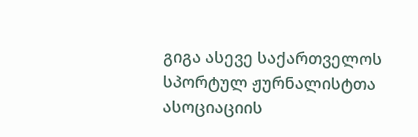გიგა ასევე საქართველოს სპორტულ ჟურნალისტთა ასოციაციის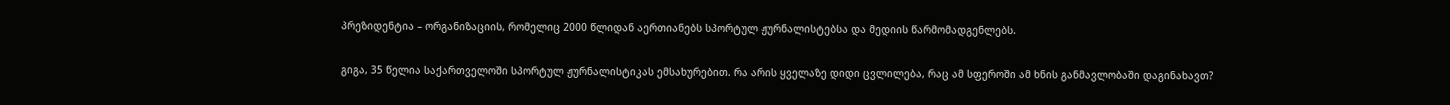პრეზიდენტია – ორგანიზაციის, რომელიც 2000 წლიდან აერთიანებს სპორტულ ჟურნალისტებსა და მედიის წარმომადგენლებს.

გიგა, 35 წელია საქართველოში სპორტულ ჟურნალისტიკას ემსახურებით. რა არის ყველაზე დიდი ცვლილება, რაც ამ სფეროში ამ ხნის განმავლობაში დაგინახავთ?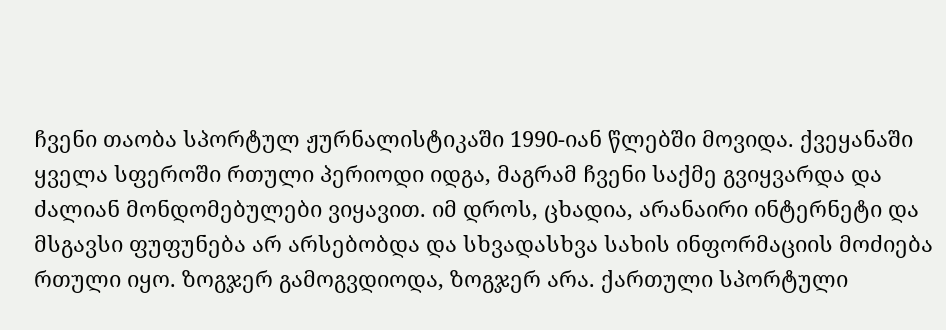ჩვენი თაობა სპორტულ ჟურნალისტიკაში 1990-იან წლებში მოვიდა. ქვეყანაში ყველა სფეროში რთული პერიოდი იდგა, მაგრამ ჩვენი საქმე გვიყვარდა და ძალიან მონდომებულები ვიყავით. იმ დროს, ცხადია, არანაირი ინტერნეტი და მსგავსი ფუფუნება არ არსებობდა და სხვადასხვა სახის ინფორმაციის მოძიება რთული იყო. ზოგჯერ გამოგვდიოდა, ზოგჯერ არა. ქართული სპორტული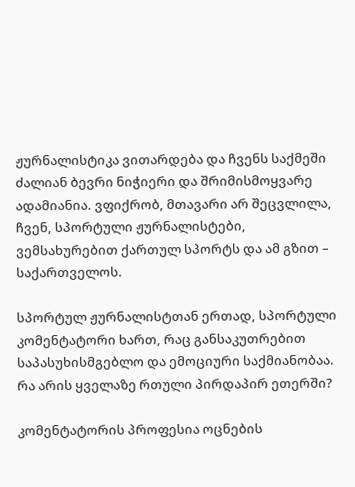ჟურნალისტიკა ვითარდება და ჩვენს საქმეში ძალიან ბევრი ნიჭიერი და შრიმისმოყვარე ადამიანია. ვფიქრობ, მთავარი არ შეცვლილა, ჩვენ, სპორტული ჟურნალისტები, ვემსახურებით ქართულ სპორტს და ამ გზით –  საქართველოს.

სპორტულ ჟურნალისტთან ერთად, სპორტული კომენტატორი ხართ, რაც განსაკუთრებით საპასუხისმგებლო და ემოციური საქმიანობაა. რა არის ყველაზე რთული პირდაპირ ეთერში?

კომენტატორის პროფესია ოცნების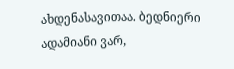ახდენასავითაა. ბედნიერი ადამიანი ვარ,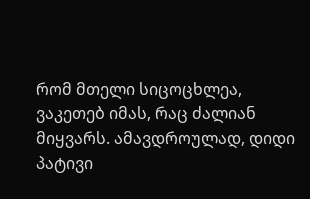რომ მთელი სიცოცხლეა, ვაკეთებ იმას, რაც ძალიან მიყვარს. ამავდროულად, დიდი პატივი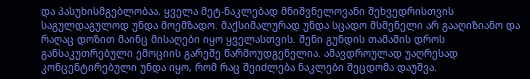და პასუხისმგებლობაა. ყველა მეტ-ნაკლებად მნიშვნელოვანი შეხვედრისთვის საგულდაგულოდ უნდა მოემზადო. მაქსიმალურად უნდა სცადო მსმენელი არ გააღიზიანო და რაღაც დოზით მაინც მისაღები იყო ყველასთვის. შენი გუნდის თამაშის დროს განსაკუთრებული ემოციის გარეშე წარმოუდგენელია. ამავდროულად უაღრესად კონცენტირებული უნდა იყო, რომ რაც შეიძლება ნაკლები შეცდომა დაუშვა.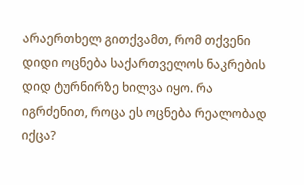არაერთხელ გითქვამთ, რომ თქვენი დიდი ოცნება საქართველოს ნაკრების დიდ ტურნირზე ხილვა იყო. რა იგრძენით, როცა ეს ოცნება რეალობად იქცა?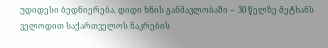უდიდესი ბედნიერება. დიდი ხნის განმავლობაში –  30 წელზე მეტხანს ველოდით საქართველოს ნაკრების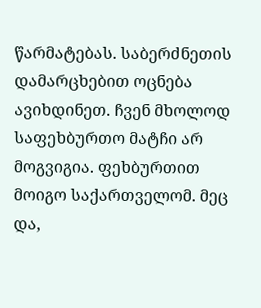წარმატებას. საბერძნეთის დამარცხებით ოცნება ავიხდინეთ. ჩვენ მხოლოდ საფეხბურთო მატჩი არ მოგვიგია. ფეხბურთით მოიგო საქართველომ. მეც და,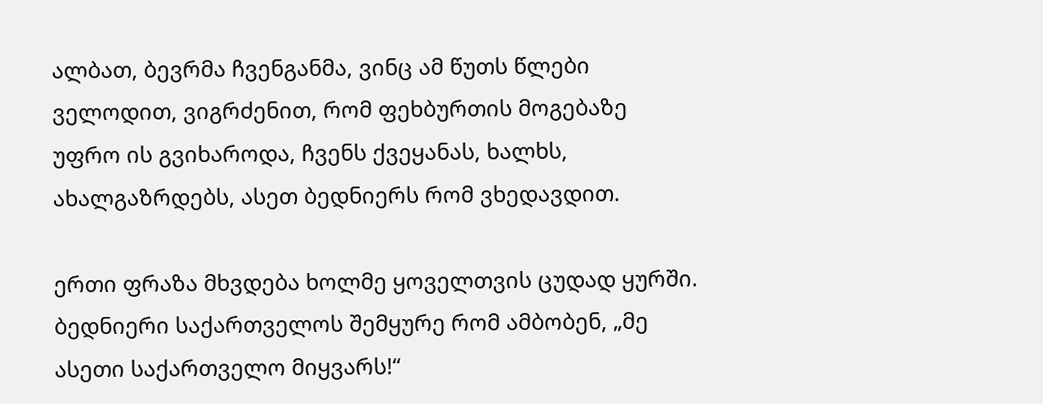ალბათ, ბევრმა ჩვენგანმა, ვინც ამ წუთს წლები ველოდით, ვიგრძენით, რომ ფეხბურთის მოგებაზე უფრო ის გვიხაროდა, ჩვენს ქვეყანას, ხალხს, ახალგაზრდებს, ასეთ ბედნიერს რომ ვხედავდით.

ერთი ფრაზა მხვდება ხოლმე ყოველთვის ცუდად ყურში. ბედნიერი საქართველოს შემყურე რომ ამბობენ, „მე ასეთი საქართველო მიყვარს!“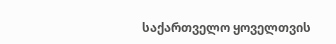საქართველო ყოველთვის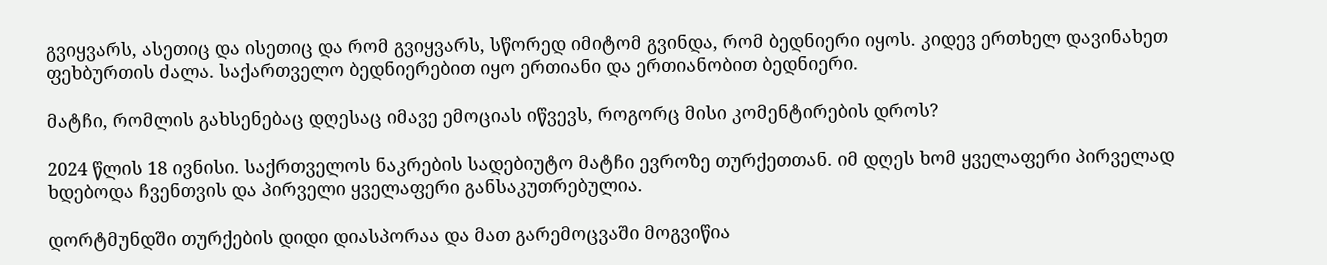გვიყვარს, ასეთიც და ისეთიც და რომ გვიყვარს, სწორედ იმიტომ გვინდა, რომ ბედნიერი იყოს. კიდევ ერთხელ დავინახეთ ფეხბურთის ძალა. საქართველო ბედნიერებით იყო ერთიანი და ერთიანობით ბედნიერი.

მატჩი, რომლის გახსენებაც დღესაც იმავე ემოციას იწვევს, როგორც მისი კომენტირების დროს?

2024 წლის 18 ივნისი. საქრთველოს ნაკრების სადებიუტო მატჩი ევროზე თურქეთთან. იმ დღეს ხომ ყველაფერი პირველად ხდებოდა ჩვენთვის და პირველი ყველაფერი განსაკუთრებულია.

დორტმუნდში თურქების დიდი დიასპორაა და მათ გარემოცვაში მოგვიწია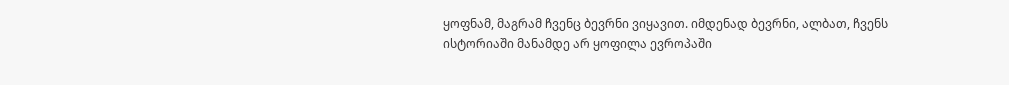ყოფნამ, მაგრამ ჩვენც ბევრნი ვიყავით. იმდენად ბევრნი, ალბათ, ჩვენს ისტორიაში მანამდე არ ყოფილა ევროპაში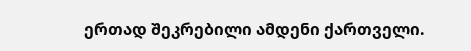ერთად შეკრებილი ამდენი ქართველი.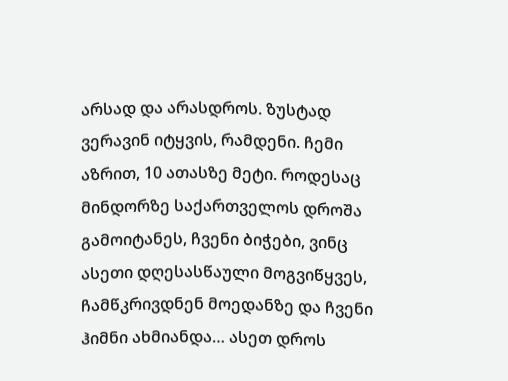არსად და არასდროს. ზუსტად  ვერავინ იტყვის, რამდენი. ჩემი აზრით, 10 ათასზე მეტი. როდესაც მინდორზე საქართველოს დროშა გამოიტანეს, ჩვენი ბიჭები, ვინც ასეთი დღესასწაული მოგვიწყვეს,  ჩამწკრივდნენ მოედანზე და ჩვენი ჰიმნი ახმიანდა… ასეთ დროს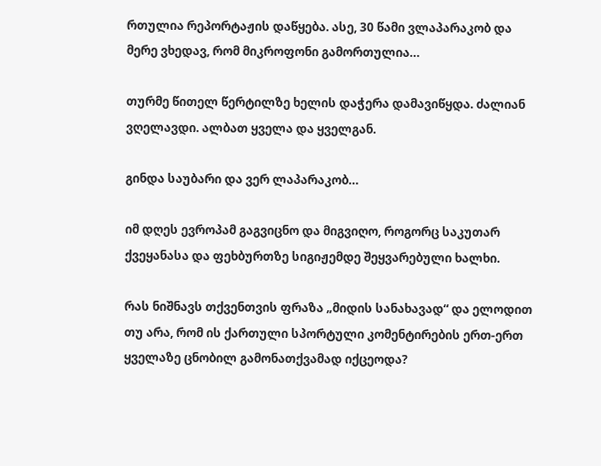რთულია რეპორტაჟის დაწყება. ასე, 30 წამი ვლაპარაკობ და მერე ვხედავ, რომ მიკროფონი გამორთულია…

თურმე წითელ წერტილზე ხელის დაჭერა დამავიწყდა. ძალიან ვღელავდი. ალბათ ყველა და ყველგან.

გინდა საუბარი და ვერ ლაპარაკობ…

იმ დღეს ევროპამ გაგვიცნო და მიგვიღო, როგორც საკუთარ ქვეყანასა და ფეხბურთზე სიგიჟემდე შეყვარებული ხალხი.

რას ნიშნავს თქვენთვის ფრაზა „მიდის სანახავად“ და ელოდით თუ არა, რომ ის ქართული სპორტული კომენტირების ერთ-ერთ ყველაზე ცნობილ გამონათქვამად იქცეოდა?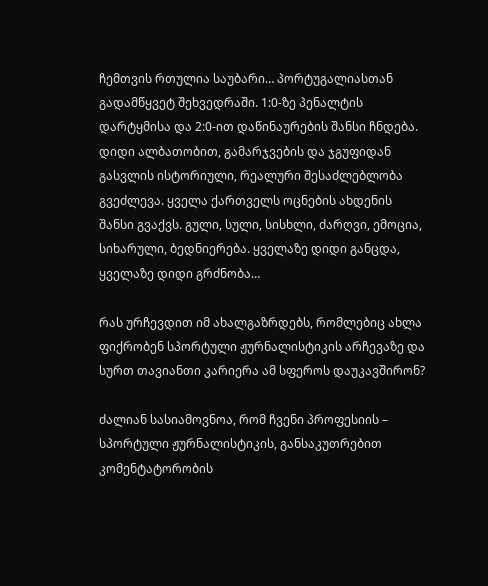ჩემთვის რთულია საუბარი… პორტუგალიასთან გადამწყვეტ შეხვედრაში. 1:0-ზე პენალტის დარტყმისა და 2:0-ით დაწინაურების შანსი ჩნდება. დიდი ალბათობით, გამარჯვების და ჯგუფიდან გასვლის ისტორიული, რეალური შესაძლებლობა გვეძლევა. ყველა ქართველს ოცნების ახდენის შანსი გვაქვს. გული, სული, სისხლი, ძარღვი, ემოცია, სიხარული, ბედნიერება. ყველაზე დიდი განცდა, ყველაზე დიდი გრძნობა…

რას ურჩევდით იმ ახალგაზრდებს, რომლებიც ახლა ფიქრობენ სპორტული ჟურნალისტიკის არჩევაზე და სურთ თავიანთი კარიერა ამ სფეროს დაუკავშირონ?

ძალიან სასიამოვნოა, რომ ჩვენი პროფესიის – სპორტული ჟურნალისტიკის, განსაკუთრებით კომენტატორობის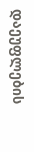დაეუფლების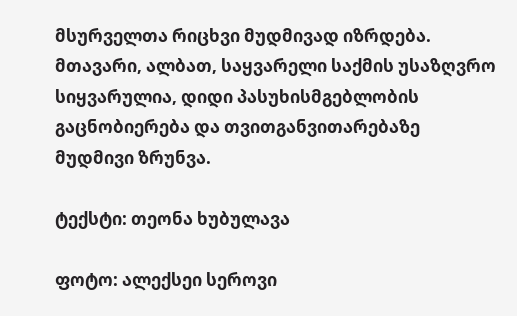მსურველთა რიცხვი მუდმივად იზრდება. მთავარი, ალბათ, საყვარელი საქმის უსაზღვრო სიყვარულია, დიდი პასუხისმგებლობის გაცნობიერება და თვითგანვითარებაზე მუდმივი ზრუნვა.

ტექსტი: თეონა ხუბულავა

ფოტო: ალექსეი სეროვი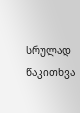სრულად წაკითხვა